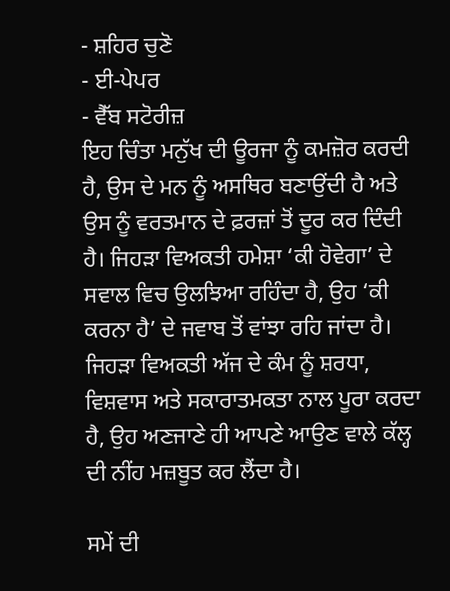- ਸ਼ਹਿਰ ਚੁਣੋ
- ਈ-ਪੇਪਰ
- ਵੈੱਬ ਸਟੋਰੀਜ਼
ਇਹ ਚਿੰਤਾ ਮਨੁੱਖ ਦੀ ਊਰਜਾ ਨੂੰ ਕਮਜ਼ੋਰ ਕਰਦੀ ਹੈ, ਉਸ ਦੇ ਮਨ ਨੂੰ ਅਸਥਿਰ ਬਣਾਉਂਦੀ ਹੈ ਅਤੇ ਉਸ ਨੂੰ ਵਰਤਮਾਨ ਦੇ ਫ਼ਰਜ਼ਾਂ ਤੋਂ ਦੂਰ ਕਰ ਦਿੰਦੀ ਹੈ। ਜਿਹੜਾ ਵਿਅਕਤੀ ਹਮੇਸ਼ਾ ‘ਕੀ ਹੋਵੇਗਾ’ ਦੇ ਸਵਾਲ ਵਿਚ ਉਲਝਿਆ ਰਹਿੰਦਾ ਹੈ, ਉਹ ‘ਕੀ ਕਰਨਾ ਹੈ’ ਦੇ ਜਵਾਬ ਤੋਂ ਵਾਂਝਾ ਰਹਿ ਜਾਂਦਾ ਹੈ। ਜਿਹੜਾ ਵਿਅਕਤੀ ਅੱਜ ਦੇ ਕੰਮ ਨੂੰ ਸ਼ਰਧਾ, ਵਿਸ਼ਵਾਸ ਅਤੇ ਸਕਾਰਾਤਮਕਤਾ ਨਾਲ ਪੂਰਾ ਕਰਦਾ ਹੈ, ਉਹ ਅਣਜਾਣੇ ਹੀ ਆਪਣੇ ਆਉਣ ਵਾਲੇ ਕੱਲ੍ਹ ਦੀ ਨੀਂਹ ਮਜ਼ਬੂਤ ਕਰ ਲੈਂਦਾ ਹੈ।

ਸਮੇਂ ਦੀ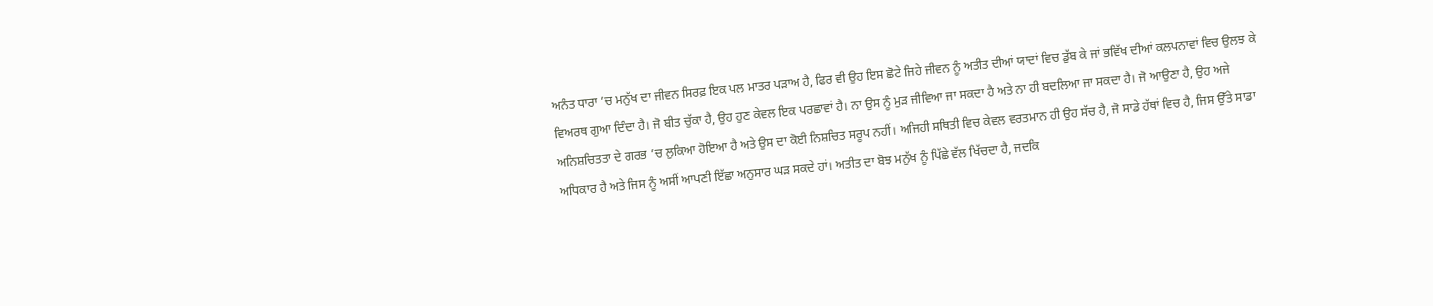ਅਨੰਤ ਧਾਰਾ ’ਚ ਮਨੁੱਖ ਦਾ ਜੀਵਨ ਸਿਰਫ਼ ਇਕ ਪਲ ਮਾਤਰ ਪੜਾਅ ਹੈ, ਫਿਰ ਵੀ ਉਹ ਇਸ ਛੋਟੇ ਜਿਹੇ ਜੀਵਨ ਨੂੰ ਅਤੀਤ ਦੀਆਂ ਯਾਦਾਂ ਵਿਚ ਡੁੱਬ ਕੇ ਜਾਂ ਭਵਿੱਖ ਦੀਆਂ ਕਲਪਨਾਵਾਂ ਵਿਚ ਉਲਝ ਕੇ ਵਿਅਰਥ ਗੁਆ ਦਿੰਦਾ ਹੈ। ਜੋ ਬੀਤ ਚੁੱਕਾ ਹੈ, ਉਹ ਹੁਣ ਕੇਵਲ ਇਕ ਪਰਛਾਵਾਂ ਹੈ। ਨਾ ਉਸ ਨੂੰ ਮੁੜ ਜੀਵਿਆ ਜਾ ਸਕਦਾ ਹੈ ਅਤੇ ਨਾ ਹੀ ਬਦਲਿਆ ਜਾ ਸਕਦਾ ਹੈ। ਜੋ ਆਉਣਾ ਹੈ, ਉਹ ਅਜੇ ਅਨਿਸ਼ਚਿਤਤਾ ਦੇ ਗਰਭ ’ਚ ਲੁਕਿਆ ਹੋਇਆ ਹੈ ਅਤੇ ਉਸ ਦਾ ਕੋਈ ਨਿਸ਼ਚਿਤ ਸਰੂਪ ਨਹੀਂ। ਅਜਿਹੀ ਸਥਿਤੀ ਵਿਚ ਕੇਵਲ ਵਰਤਮਾਨ ਹੀ ਉਹ ਸੱਚ ਹੈ, ਜੋ ਸਾਡੇ ਹੱਥਾਂ ਵਿਚ ਹੈ, ਜਿਸ ਉੱਤੇ ਸਾਡਾ ਅਧਿਕਾਰ ਹੈ ਅਤੇ ਜਿਸ ਨੂੰ ਅਸੀਂ ਆਪਣੀ ਇੱਛਾ ਅਨੁਸਾਰ ਘੜ ਸਕਦੇ ਹਾਂ। ਅਤੀਤ ਦਾ ਬੋਝ ਮਨੁੱਖ ਨੂੰ ਪਿੱਛੇ ਵੱਲ ਖਿੱਚਦਾ ਹੈ, ਜਦਕਿ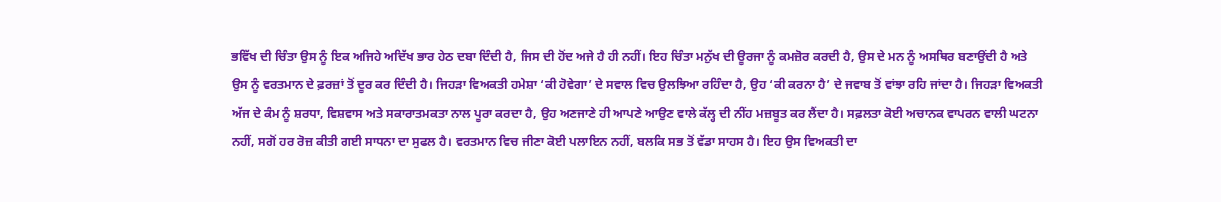ਭਵਿੱਖ ਦੀ ਚਿੰਤਾ ਉਸ ਨੂੰ ਇਕ ਅਜਿਹੇ ਅਦਿੱਖ ਭਾਰ ਹੇਠ ਦਬਾ ਦਿੰਦੀ ਹੈ, ਜਿਸ ਦੀ ਹੋਂਦ ਅਜੇ ਹੈ ਹੀ ਨਹੀਂ। ਇਹ ਚਿੰਤਾ ਮਨੁੱਖ ਦੀ ਊਰਜਾ ਨੂੰ ਕਮਜ਼ੋਰ ਕਰਦੀ ਹੈ, ਉਸ ਦੇ ਮਨ ਨੂੰ ਅਸਥਿਰ ਬਣਾਉਂਦੀ ਹੈ ਅਤੇ ਉਸ ਨੂੰ ਵਰਤਮਾਨ ਦੇ ਫ਼ਰਜ਼ਾਂ ਤੋਂ ਦੂਰ ਕਰ ਦਿੰਦੀ ਹੈ। ਜਿਹੜਾ ਵਿਅਕਤੀ ਹਮੇਸ਼ਾ ‘ਕੀ ਹੋਵੇਗਾ’ ਦੇ ਸਵਾਲ ਵਿਚ ਉਲਝਿਆ ਰਹਿੰਦਾ ਹੈ, ਉਹ ‘ਕੀ ਕਰਨਾ ਹੈ’ ਦੇ ਜਵਾਬ ਤੋਂ ਵਾਂਝਾ ਰਹਿ ਜਾਂਦਾ ਹੈ। ਜਿਹੜਾ ਵਿਅਕਤੀ ਅੱਜ ਦੇ ਕੰਮ ਨੂੰ ਸ਼ਰਧਾ, ਵਿਸ਼ਵਾਸ ਅਤੇ ਸਕਾਰਾਤਮਕਤਾ ਨਾਲ ਪੂਰਾ ਕਰਦਾ ਹੈ, ਉਹ ਅਣਜਾਣੇ ਹੀ ਆਪਣੇ ਆਉਣ ਵਾਲੇ ਕੱਲ੍ਹ ਦੀ ਨੀਂਹ ਮਜ਼ਬੂਤ ਕਰ ਲੈਂਦਾ ਹੈ। ਸਫ਼ਲਤਾ ਕੋਈ ਅਚਾਨਕ ਵਾਪਰਨ ਵਾਲੀ ਘਟਨਾ ਨਹੀਂ, ਸਗੋਂ ਹਰ ਰੋਜ਼ ਕੀਤੀ ਗਈ ਸਾਧਨਾ ਦਾ ਸੁਫਲ ਹੈ। ਵਰਤਮਾਨ ਵਿਚ ਜੀਣਾ ਕੋਈ ਪਲਾਇਨ ਨਹੀਂ, ਬਲਕਿ ਸਭ ਤੋਂ ਵੱਡਾ ਸਾਹਸ ਹੈ। ਇਹ ਉਸ ਵਿਅਕਤੀ ਦਾ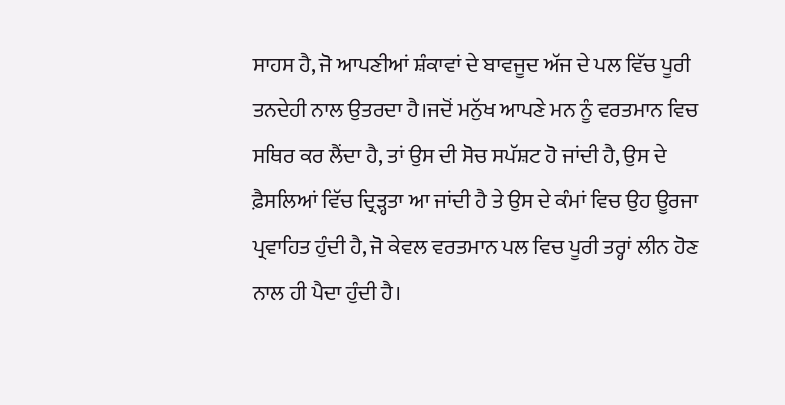ਸਾਹਸ ਹੈ, ਜੋ ਆਪਣੀਆਂ ਸ਼ੰਕਾਵਾਂ ਦੇ ਬਾਵਜੂਦ ਅੱਜ ਦੇ ਪਲ ਵਿੱਚ ਪੂਰੀ ਤਨਦੇਹੀ ਨਾਲ ਉਤਰਦਾ ਹੈ।ਜਦੋਂ ਮਨੁੱਖ ਆਪਣੇ ਮਨ ਨੂੰ ਵਰਤਮਾਨ ਵਿਚ ਸਥਿਰ ਕਰ ਲੈਂਦਾ ਹੈ, ਤਾਂ ਉਸ ਦੀ ਸੋਚ ਸਪੱਸ਼ਟ ਹੋ ਜਾਂਦੀ ਹੈ, ਉਸ ਦੇ ਫ਼ੈਸਲਿਆਂ ਵਿੱਚ ਦ੍ਰਿੜ੍ਹਤਾ ਆ ਜਾਂਦੀ ਹੈ ਤੇ ਉਸ ਦੇ ਕੰਮਾਂ ਵਿਚ ਉਹ ਊਰਜਾ ਪ੍ਰਵਾਹਿਤ ਹੁੰਦੀ ਹੈ, ਜੋ ਕੇਵਲ ਵਰਤਮਾਨ ਪਲ ਵਿਚ ਪੂਰੀ ਤਰ੍ਹਾਂ ਲੀਨ ਹੋਣ ਨਾਲ ਹੀ ਪੈਦਾ ਹੁੰਦੀ ਹੈ।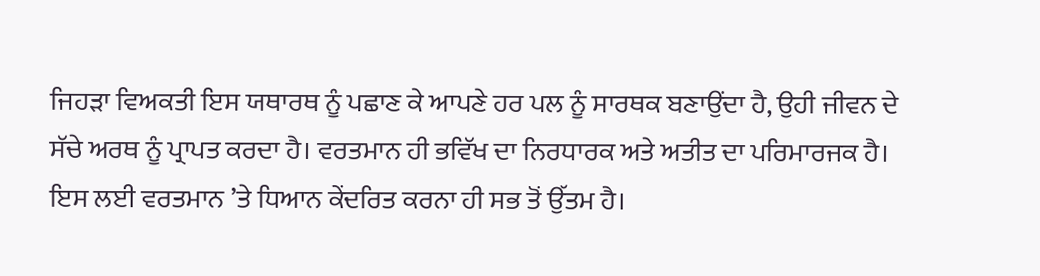ਜਿਹੜਾ ਵਿਅਕਤੀ ਇਸ ਯਥਾਰਥ ਨੂੰ ਪਛਾਣ ਕੇ ਆਪਣੇ ਹਰ ਪਲ ਨੂੰ ਸਾਰਥਕ ਬਣਾਉਂਦਾ ਹੈ, ਉਹੀ ਜੀਵਨ ਦੇ ਸੱਚੇ ਅਰਥ ਨੂੰ ਪ੍ਰਾਪਤ ਕਰਦਾ ਹੈ। ਵਰਤਮਾਨ ਹੀ ਭਵਿੱਖ ਦਾ ਨਿਰਧਾਰਕ ਅਤੇ ਅਤੀਤ ਦਾ ਪਰਿਮਾਰਜਕ ਹੈ। ਇਸ ਲਈ ਵਰਤਮਾਨ ’ਤੇ ਧਿਆਨ ਕੇਂਦਰਿਤ ਕਰਨਾ ਹੀ ਸਭ ਤੋਂ ਉੱਤਮ ਹੈ।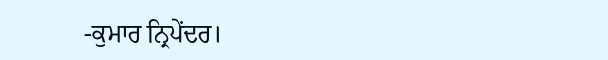-ਕੁਮਾਰ ਨ੍ਰਿਪੇਂਦਰ।